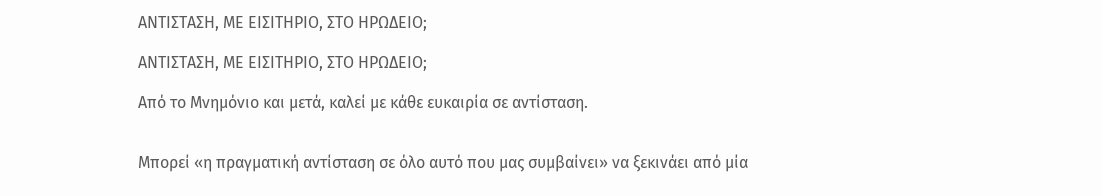ΑΝΤΙΣΤΑΣΗ, ΜΕ ΕΙΣΙΤΗΡΙΟ, ΣΤΟ ΗΡΩΔΕΙΟ;

ΑΝΤΙΣΤΑΣΗ, ΜΕ ΕΙΣΙΤΗΡΙΟ, ΣΤΟ ΗΡΩΔΕΙΟ;

Από το Μνημόνιο και μετά, καλεί με κάθε ευκαιρία σε αντίσταση.


Μπορεί «η πραγματική αντίσταση σε όλο αυτό που μας συμβαίνει» να ξεκινάει από μία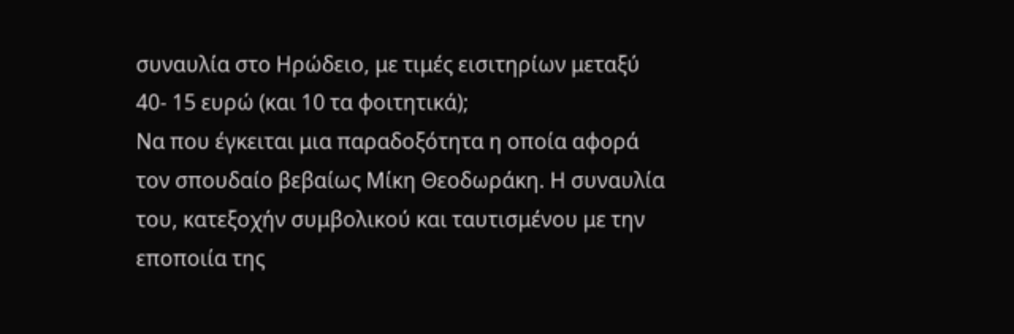συναυλία στο Ηρώδειο, με τιμές εισιτηρίων μεταξύ 40- 15 ευρώ (και 10 τα φοιτητικά);
Να που έγκειται μια παραδοξότητα η οποία αφορά τον σπουδαίο βεβαίως Μίκη Θεοδωράκη. Η συναυλία του, κατεξοχήν συμβολικού και ταυτισμένου με την εποποιία της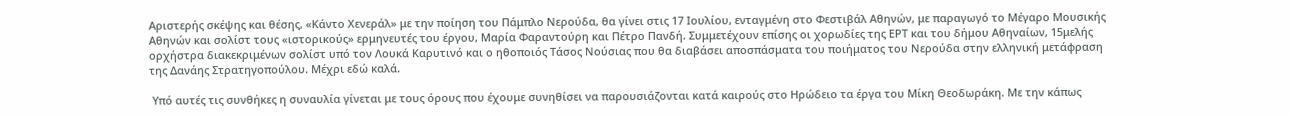Αριστερής σκέψης και θέσης, «Κάντο Χενεράλ» με την ποίηση του Πάμπλο Νερούδα, θα γίνει στις 17 Ιουλίου, ενταγμένη στο Φεστιβάλ Αθηνών, με παραγωγό το Μέγαρο Μουσικής Αθηνών και σολίστ τους «ιστορικούς» ερμηνευτές του έργου, Μαρία Φαραντούρη και Πέτρο Πανδή. Συμμετέχουν επίσης οι χορωδίες της ΕΡΤ και του δήμου Αθηναίων, 15μελής ορχήστρα διακεκριμένων σολίστ υπό τον Λουκά Καρυτινό και ο ηθοποιός Τάσος Νούσιας που θα διαβάσει αποσπάσματα του ποιήματος του Νερούδα στην ελληνική μετάφραση της Δανάης Στρατηγοπούλου. Μέχρι εδώ καλά.

 Υπό αυτές τις συνθήκες η συναυλία γίνεται με τους όρους που έχουμε συνηθίσει να παρουσιάζονται κατά καιρούς στο Ηρώδειο τα έργα του Μίκη Θεοδωράκη. Με την κάπως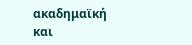ακαδημαϊκή και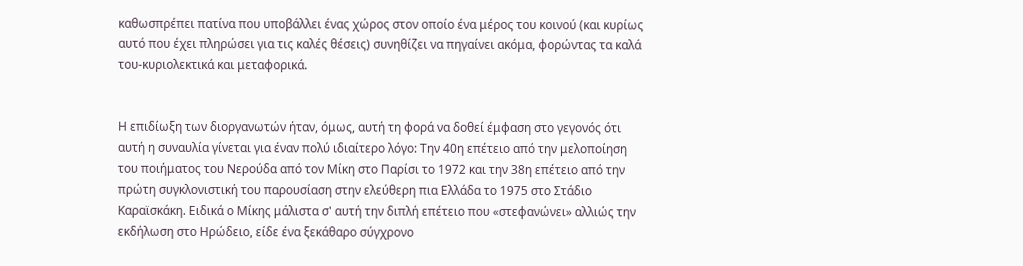καθωσπρέπει πατίνα που υποβάλλει ένας χώρος στον οποίο ένα μέρος του κοινού (και κυρίως αυτό που έχει πληρώσει για τις καλές θέσεις) συνηθίζει να πηγαίνει ακόμα, φορώντας τα καλά του-κυριολεκτικά και μεταφορικά.


Η επιδίωξη των διοργανωτών ήταν, όμως, αυτή τη φορά να δοθεί έμφαση στο γεγονός ότι αυτή η συναυλία γίνεται για έναν πολύ ιδιαίτερο λόγο: Την 40η επέτειο από την μελοποίηση του ποιήματος του Νερούδα από τον Μίκη στο Παρίσι το 1972 και την 38η επέτειο από την πρώτη συγκλονιστική του παρουσίαση στην ελεύθερη πια Ελλάδα το 1975 στο Στάδιο Καραϊσκάκη. Ειδικά ο Μίκης μάλιστα σ' αυτή την διπλή επέτειο που «στεφανώνει» αλλιώς την εκδήλωση στο Ηρώδειο, είδε ένα ξεκάθαρο σύγχρονο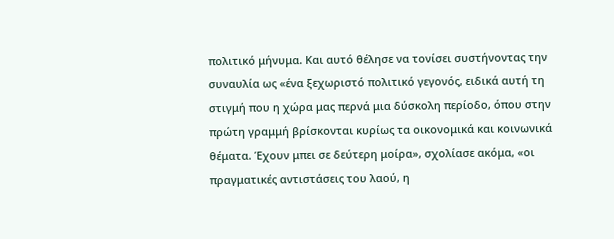πολιτικό μήνυμα. Και αυτό θέλησε να τονίσει συστήνοντας την συναυλία ως «ένα ξεχωριστό πολιτικό γεγονός, ειδικά αυτή τη στιγμή που η χώρα μας περνά μια δύσκολη περίοδο, όπου στην πρώτη γραμμή βρίσκονται κυρίως τα οικονομικά και κοινωνικά θέματα. Έχουν μπει σε δεύτερη μοίρα», σχολίασε ακόμα, «οι πραγματικές αντιστάσεις του λαού, η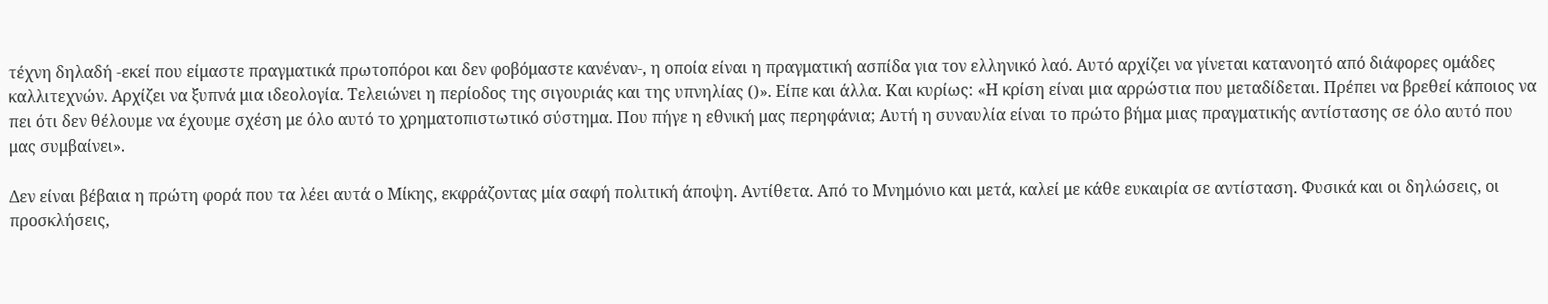τέχνη δηλαδή -εκεί που είμαστε πραγματικά πρωτοπόροι και δεν φοβόμαστε κανέναν-, η οποία είναι η πραγματική ασπίδα για τον ελληνικό λαό. Αυτό αρχίζει να γίνεται κατανοητό από διάφορες ομάδες καλλιτεχνών. Αρχίζει να ξυπνά μια ιδεολογία. Τελειώνει η περίοδος της σιγουριάς και της υπνηλίας ()». Είπε και άλλα. Και κυρίως: «Η κρίση είναι μια αρρώστια που μεταδίδεται. Πρέπει να βρεθεί κάποιος να πει ότι δεν θέλουμε να έχουμε σχέση με όλο αυτό το χρηματοπιστωτικό σύστημα. Που πήγε η εθνική μας περηφάνια; Αυτή η συναυλία είναι το πρώτο βήμα μιας πραγματικής αντίστασης σε όλο αυτό που μας συμβαίνει».

Δεν είναι βέβαια η πρώτη φορά που τα λέει αυτά ο Μίκης, εκφράζοντας μία σαφή πολιτική άποψη. Αντίθετα. Από το Μνημόνιο και μετά, καλεί με κάθε ευκαιρία σε αντίσταση. Φυσικά και οι δηλώσεις, οι προσκλήσεις,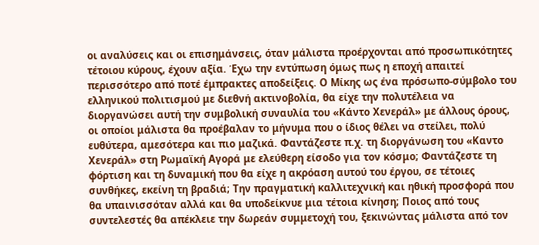οι αναλύσεις και οι επισημάνσεις, όταν μάλιστα προέρχονται από προσωπικότητες τέτοιου κύρους, έχουν αξία. Έχω την εντύπωση όμως πως η εποχή απαιτεί περισσότερο από ποτέ έμπρακτες αποδείξεις. Ο Μίκης ως ένα πρόσωπο-σύμβολο του ελληνικού πολιτισμού με διεθνή ακτινοβολία, θα είχε την πολυτέλεια να διοργανώσει αυτή την συμβολική συναυλία του «Κάντο Χενεράλ» με άλλους όρους, οι οποίοι μάλιστα θα προέβαλαν το μήνυμα που ο ίδιος θέλει να στείλει, πολύ ευθύτερα, αμεσότερα και πιο μαζικά. Φαντάζεστε π.χ. τη διοργάνωση του «Καντο Χενεράλ» στη Ρωμαϊκή Αγορά με ελεύθερη είσοδο για τον κόσμο; Φαντάζεστε τη φόρτιση και τη δυναμική που θα είχε η ακρόαση αυτού του έργου, σε τέτοιες συνθήκες, εκείνη τη βραδιά; Την πραγματική καλλιτεχνική και ηθική προσφορά που θα υπαινισσόταν αλλά και θα υποδείκνυε μια τέτοια κίνηση; Ποιος από τους συντελεστές θα απέκλειε την δωρεάν συμμετοχή του, ξεκινώντας μάλιστα από τον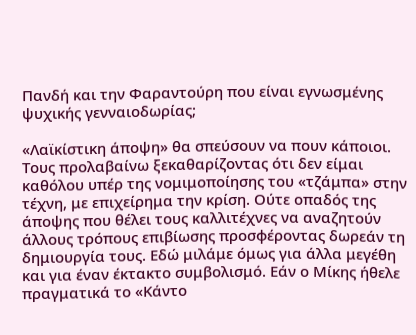Πανδή και την Φαραντούρη που είναι εγνωσμένης ψυχικής γενναιοδωρίας;

«Λαϊκίστικη άποψη» θα σπεύσουν να πουν κάποιοι. Τους προλαβαίνω ξεκαθαρίζοντας ότι δεν είμαι καθόλου υπέρ της νομιμοποίησης του «τζάμπα» στην τέχνη, με επιχείρημα την κρίση. Ούτε οπαδός της άποψης που θέλει τους καλλιτέχνες να αναζητούν άλλους τρόπους επιβίωσης προσφέροντας δωρεάν τη δημιουργία τους. Εδώ μιλάμε όμως για άλλα μεγέθη και για έναν έκτακτο συμβολισμό. Εάν ο Μίκης ήθελε πραγματικά το «Κάντο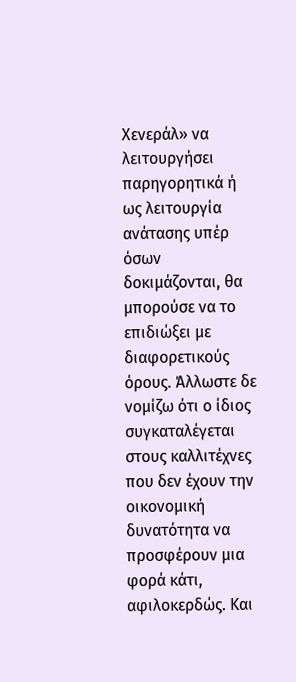Χενεράλ» να λειτουργήσει παρηγορητικά ή ως λειτουργία ανάτασης υπέρ όσων  δοκιμάζονται, θα μπορούσε να το επιδιώξει με διαφορετικούς όρους. Άλλωστε δε νομίζω ότι ο ίδιος συγκαταλέγεται στους καλλιτέχνες που δεν έχουν την οικονομική δυνατότητα να προσφέρουν μια φορά κάτι, αφιλοκερδώς. Και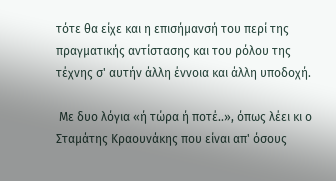τότε θα είχε και η επισήμανσή του περί της πραγματικής αντίστασης και του ρόλου της τέχνης σ' αυτήν άλλη έννοια και άλλη υποδοχή.

 Με δυο λόγια «ή τώρα ή ποτέ..», όπως λέει κι ο Σταμάτης Κραουνάκης που είναι απ' όσους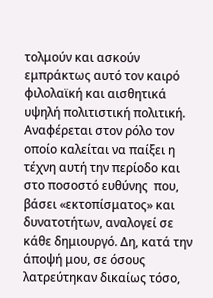τολμούν και ασκούν εμπράκτως αυτό τον καιρό φιλολαϊκή και αισθητικά υψηλή πολιτιστική πολιτική. Αναφέρεται στον ρόλο τον οποίο καλείται να παίξει η τέχνη αυτή την περίοδο και στο ποσοστό ευθύνης  που, βάσει «εκτοπίσματος» και δυνατοτήτων, αναλογεί σε κάθε δημιουργό. Δη, κατά την άποψή μου, σε όσους λατρεύτηκαν δικαίως τόσο,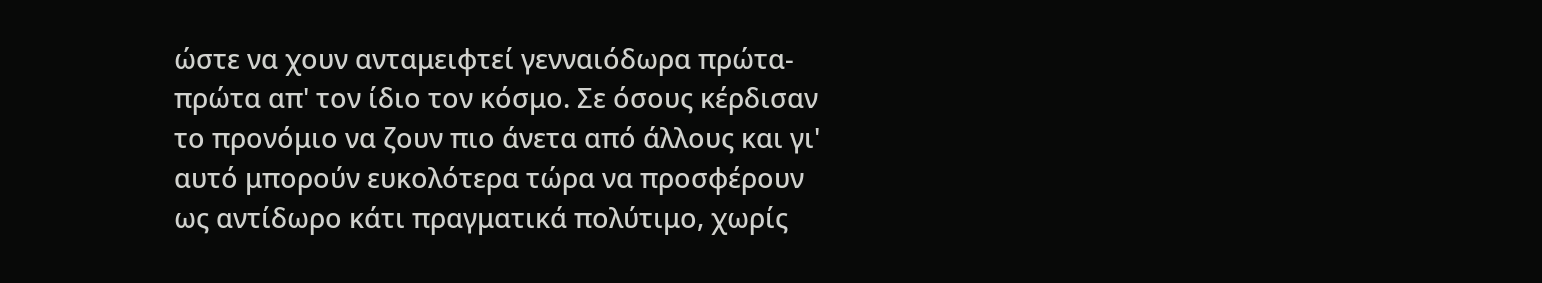ώστε να χουν ανταμειφτεί γενναιόδωρα πρώτα-πρώτα απ' τον ίδιο τον κόσμο. Σε όσους κέρδισαν το προνόμιο να ζουν πιο άνετα από άλλους και γι' αυτό μπορούν ευκολότερα τώρα να προσφέρουν ως αντίδωρο κάτι πραγματικά πολύτιμο, χωρίς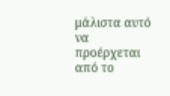μάλιστα αυτό να προέρχεται από το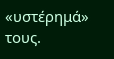«υστέρημά» τους.